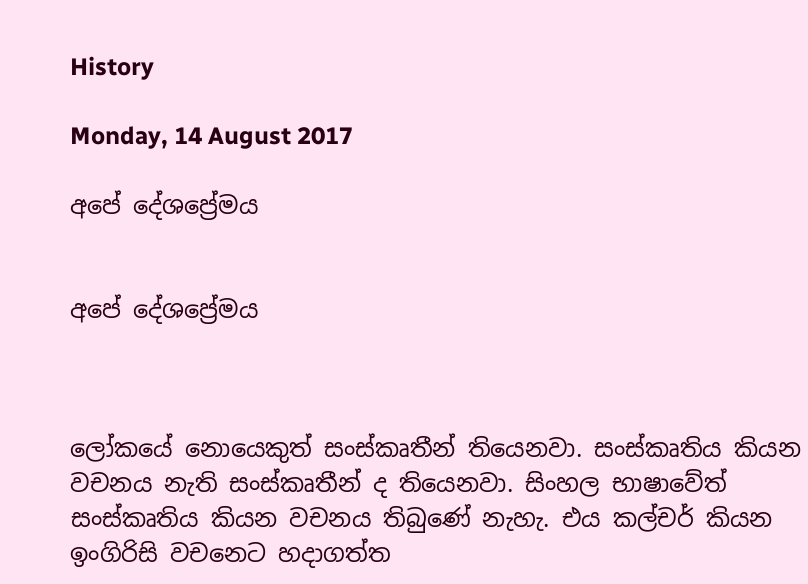History

Monday, 14 August 2017

අපේ දේශප්‍රේමය


අපේ දේශප්‍රේමය



ලෝකයේ නොයෙකුත් සංස්කෘතීන් තියෙනවා. සංස්කෘතිය කියන වචනය නැති සංස්කෘතීන් ද තියෙනවා. සිංහල භාෂාවේත් සංස්කෘතිය කියන වචනය තිබුණේ නැහැ. එය කල්චර් කියන ඉංගිරිසි වචනෙට හදාගත්ත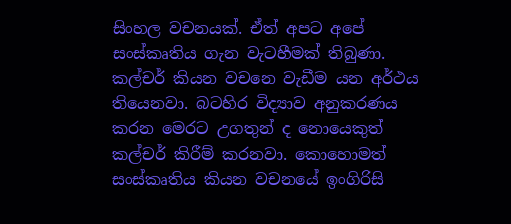සිංහල වචනයක්. ඒත් අපට අපේ සංස්කෘතිය ගැන වැටහීමක් තිබුණා. කල්චර් කියන වචනෙ වැඩීම යන අර්ථය තියෙනවා. බටහිර විද්‍යාව අනුකරණය කරන මෙරට උගතුන් ද නොයෙකුත් කල්චර් කිරීම් කරනවා. කොහොමත් සංස්කෘතිය කියන වචනයේ ඉංගිරිසි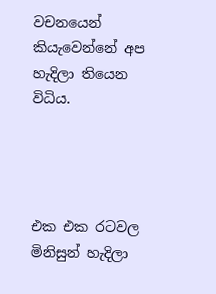වචනයෙන් කියැවෙන්නේ අප හැදිලා තියෙන විධිය.




එක එක රටවල මිනිසුන් හැදිලා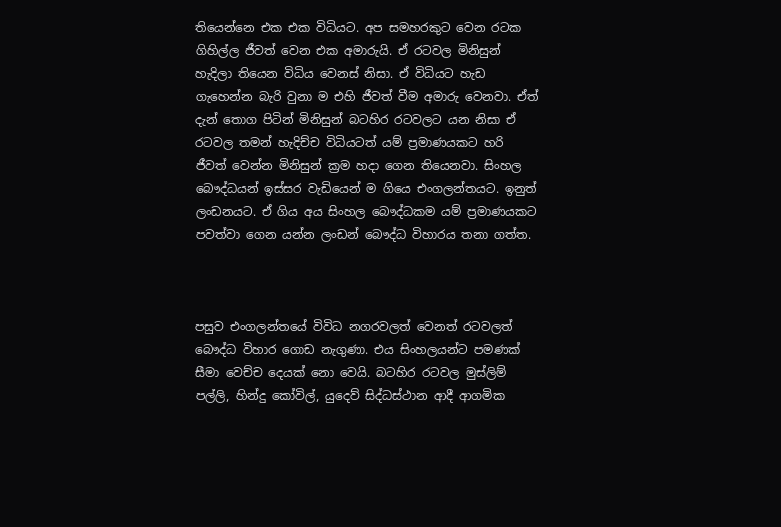තියෙන්නෙ එක එක විධියට. අප සමහරකුට වෙන රටක ගිහිල්ල ජීවත් වෙන එක අමාරුයි. ඒ රටවල මිනිසුන් හැදිලා තියෙන විධිය වෙනස් නිසා. ඒ විධියට හැඩ ගැහෙන්න බැරි වුනා ම එහි ජීවත් වීම අමාරු වෙනවා. ඒත් දැන් තොග පිටින් මිනිසුන් බටහිර රටවලට යන නිසා ඒ රටවල තමන් හැදිච්ච විධියටත් යම් ප්‍රමාණයකට හරි ජීවත් වෙන්න මිනිසුන් ක්‍රම හදා ගෙන තියෙනවා. සිංහල බෞද්ධයන් ඉස්සර වැඩියෙන් ම ගියෙ එංගලන්තයට. ඉනුත් ලංඩනයට. ඒ ගිය අය සිංහල බෞද්ධකම යම් ප්‍රමාණයකට පවත්වා ගෙන යන්න ලංඩන් බෞද්ධ විහාරය තනා ගත්ත.



පසුව එංගලන්තයේ විවිධ නගරවලත් වෙනත් රටවලත් බෞද්ධ විහාර ගොඩ නැගුණා. එය සිංහලයන්ට පමණක් සීමා වෙච්ච දෙයක් නො වෙයි. බටහිර රටවල මුස්ලිම් පල්ලි, හින්දු කෝවිල්, යුදෙව් සිද්ධස්ථාන ආදී ආගමික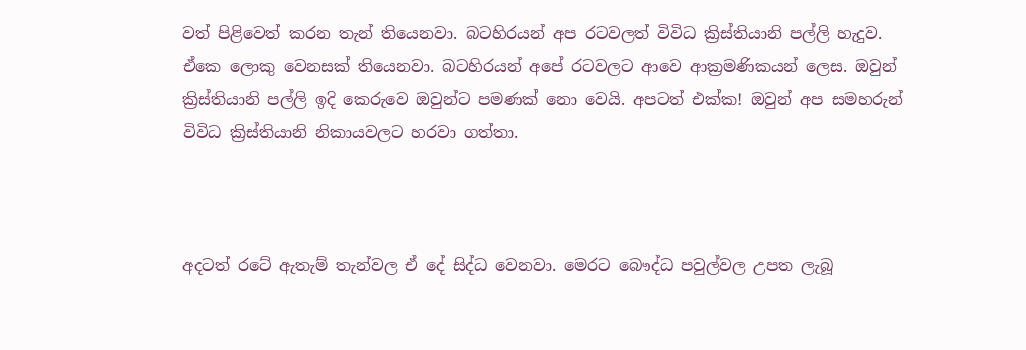වත් පිළිවෙත් කරන තැන් තියෙනවා. බටහිරයන් අප රටවලත් විවිධ ක්‍රිස්තියානි පල්ලි හැදුව. ඒකෙ ලොකු වෙනසක් තියෙනවා. බටහිරයන් අපේ රටවලට ආවෙ ආක්‍රමණිකයන් ලෙස. ඔවුන් ක්‍රිස්තියානි පල්ලි ඉදි කෙරුවෙ ඔවුන්ට පමණක් නො වෙයි. අපටත් එක්ක! ඔවුන් අප සමහරුන් විවිධ ක්‍රිස්තියානි නිකායවලට හරවා ගත්තා.



අදටත් රටේ ඇතැම් තැන්වල ඒ දේ සිද්ධ වෙනවා. මෙරට බෞද්ධ පවුල්වල උපත ලැබූ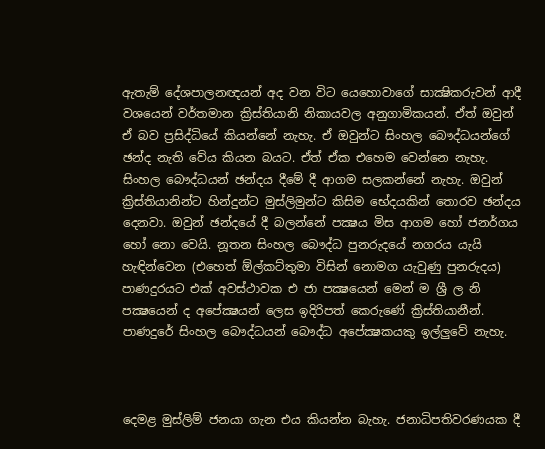ඇතැම් දේශපාලනඥයන් අද වන විට යෙහොවාගේ සාක්‍ෂිකරුවන් ආදී වශයෙන් වර්තමාන ක්‍රිස්තියානි නිකායවල අනුගාමිකයන්. ඒත් ඔවුන් ඒ බව ප්‍රසිද්ධියේ කියන්නේ නැහැ. ඒ ඔවුන්ට සිංහල බෞද්ධයන්ගේ ඡන්ද නැති වේය කියන බයට. ඒත් ඒක එහෙම වෙන්නෙ නැහැ. සිංහල බෞද්ධයන් ඡන්දය දීමේ දී ආගම සලකන්නේ නැහැ. ඔවුන් ක්‍රිස්තියානින්ට හින්දුන්ට මුස්ලිමුන්ට කිසිම භේදයකින් තොරව ඡන්දය දෙනවා. ඔවුන් ඡන්දයේ දී බලන්නේ පක්‍ෂය මිස ආගම හෝ ජනර්ගය හෝ නො වෙයි. නූතන සිංහල බෞද්ධ පුනරුදයේ නගරය යැයි හැඳින්වෙන (එහෙත් ඕල්කට්තුමා විසින් නොමග යැවුණු පුනරුදය) පාණදුරයට එක් අවස්ථාවක එ ජා පක්‍ෂයෙන් මෙන් ම ශ්‍රී ල නි පක්‍ෂයෙන් ද අපේක්‍ෂයන් ලෙස ඉදිරිපත් කෙරුණේ ක්‍රිස්තියානීන්. පාණදුරේ සිංහල බෞද්ධයන් බෞද්ධ අපේක්‍ෂකයකු ඉල්ලුවේ නැහැ.



දෙමළ මුස්ලිම් ජනයා ගැන එය කියන්න බැහැ. ජනාධිපතිවරණයක දී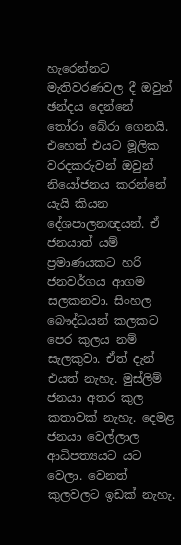හැරෙන්නට මැතිවරණවල දී ඔවුන් ඡන්දය දෙන්නේ තෝරා බේරා ගෙනයි. එහෙත් එයට මූලික වරදකරුවන් ඔවුන් නියෝජනය කරන්නේ යැයි කියන දේශපාලනඥයන්. ඒ ජනයාත් යම් ප්‍රමාණයකට හරි ජනවර්ගය ආගම සලකනවා. සිංහල බෞද්ධයන් කලකට පෙර කුලය නම් සැලකුවා. ඒත් දැන් එයත් නැහැ. මුස්ලිම් ජනයා අතර කුල කතාවක් නැහැ. දෙමළ ජනයා වෙල්ලාල ආධිපත්‍යයට යට වෙලා. වෙනත් කුලවලට ඉඩක් නැහැ.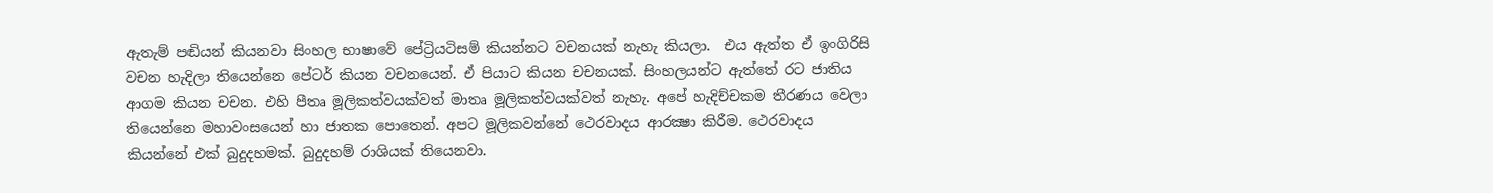ඇතැම් පඬියන් කියනවා සිංහල භාෂාවේ පේට්‍රියටිසම් කියන්නට වචනයක් නැහැ කියලා.  එය ඇත්ත ඒ ඉංගිරිසි වචන හැදිලා තියෙන්නෙ පේටර් කියන වචනයෙන්. ඒ පියාට කියන චචනයක්. සිංහලයන්ට ඇත්තේ රට ජාතිය ආගම කියන චචන. එහි පීතෘ මූලිකත්වයක්වත් මාතෘ මූලිකත්වයක්වත් නැහැ. අපේ හැදිච්චකම තීරණය වෙලා තියෙන්නෙ මහාවංසයෙන් හා ජාතක පොතෙන්. අපට මූලිකවන්නේ ථෙරවාදය ආරක්‍ෂා කිරීම. ථෙරවාදය කියන්නේ එක් බුදුදහමක්. බුදුදහම් රාශියක් තියෙනවා.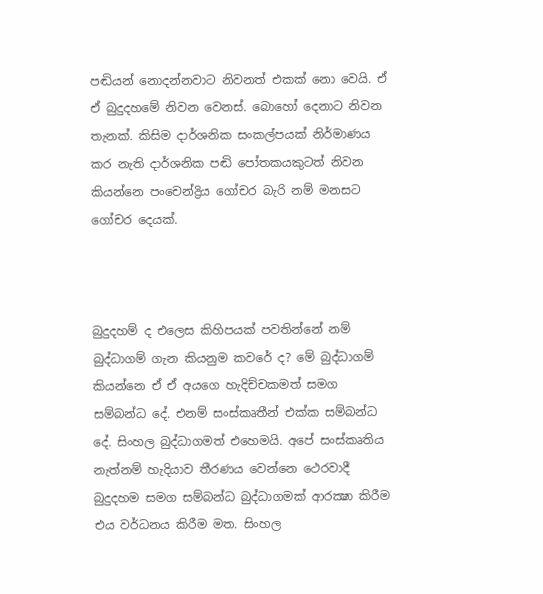පඬියන් නොදන්නවාට නිවනත් එකක් නො වෙයි. ඒ ඒ බුදුදහමේ නිවන වෙනස්. බොහෝ දෙනාට නිවන තැනක්. කිසිම දාර්ශනික සංකල්පයක් නිර්මාණය කර නැති දාර්ශනික පඬි පෝතකයකුටත් නිවන කියන්නෙ පංචෙන්ද්‍රිය ගෝචර බැරි නම් මනසට ගෝචර දෙයක්.



බුදුදහම් ද එලෙස කිහිපයක් පවතින්නේ නම් බුද්ධාගම් ගැන කියනුම කවරේ ද? මේ බුද්ධාගම් කියන්නෙ ඒ ඒ අයගෙ හැදිච්චකමත් සමග සම්බන්ධ දේ. එනම් සංස්කෘතීන් එක්ක සම්බන්ධ දේ. සිංහල බුද්ධාගමත් එහෙමයි. අපේ සංස්කෘතිය නැත්නම් හැදියාව තීරණය වෙන්නෙ ථෙරවාදී බුදුදහම සමග සම්බන්ධ බුද්ධාගමක් ආරක්‍ෂා කිරීම එය වර්ධනය කිරීම මත. සිංහල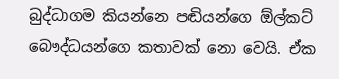බුද්ධාගම කියන්නෙ පඬියන්ගෙ ඕල්කට් බෞද්ධයන්ගෙ කතාවක් නො වෙයි. ඒක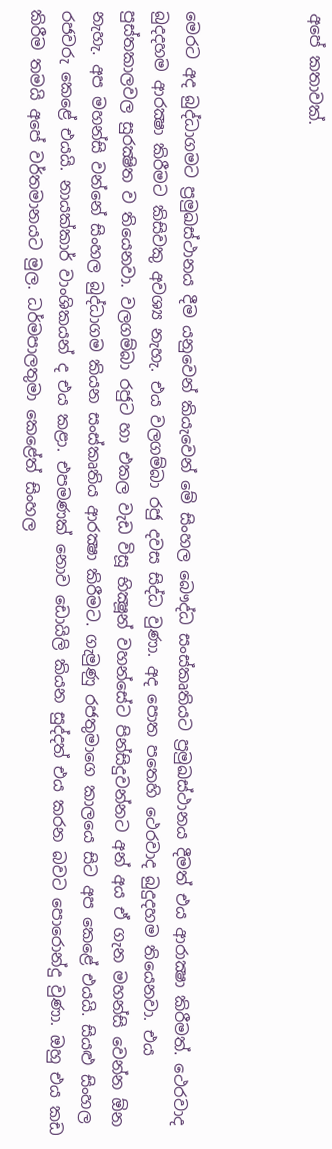අපේ කතාවක්.



මෙරට අද බුද්ධාගමට ප්‍රමුඛස්ථානය දීම යනුවෙන් කියැවෙන් මේ සිංහල බෞද්ධ සංස්කෘතියට ප්‍රමුඛස්ථානය දීමත් එය ආරාක්‍ෂා කිරීමත්. ථෙරවාද බුදදහම ආරක්‍ෂා කිරීමට කිසිවකු අවශ්‍ය නැහැ. එය වලගම්බා රජු දවස සිද්ධ වුණා. අද පොත පතෙහි ථෙරවාද බුදුදහම තියෙනවා. එය පුස්තකාලවල සුරක්‍ෂිත ව තියෙනවා. වලගම්බා රජුට හා එකල වැඩ විසූ භික්‍ෂූන් වහන්සේට පින්සිදුවන්නට අන් අය ඒ ගැන මහන්සි වෙන්න ඕන නැහැ. අප මහන්සි වන්නේ සිංහල බුද්ධාගම කියන සංස්කෘතිය ආරක්‍ෂා කිරීමට. ගැමුණු රජතුමාගෙ කාලයෙ සිට අප කෙළේ එයයි. සියළු සිංහල රජවරු කෙළේ එයයි. නායක්කාර් වාංශිකයන් ද එය කළා. එපමණක් නොව ඩොයිලි කියන සුද්දත් එය කරන බවට පොරොන්දු වුණා. ඔහු එය කඩ කිරීම තමයි අපේ වර්තමානයට මුල. ධර්මපාලතුමා කෙළේත් සිංහල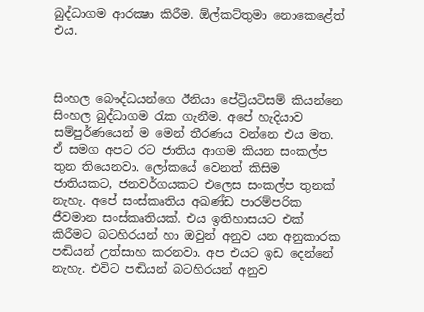බුද්ධාගම ආරක්‍ෂා කිරීම. ඕල්කට්තුමා නොකෙළේත් එය.



සිංහල බෞද්ධයන්ගෙ ඊනියා පේට්‍රියටිසම් කියන්නෙ සිංහල බුද්ධාගම රැක ගැනීම. අපේ හැදියාව සම්පුර්ණයෙන් ම මෙන් තීරණය වන්නෙ එය මත. ඒ සමග අපට රට ජාතිය ආගම කියන සංකල්ප තුන තියෙනවා. ලෝකයේ වෙනත් කිසිම ජාතියකට, ජනවර්ගයකට එලෙස සංකල්ප තුනක් නැහැ. අපේ සංස්කෘතිය අඛණ්ඩ පාරම්පරික ජීවමාන සංස්කෘතියක්. එය ඉතිහාසයට එක් කිරීමට බටහිරයන් හා ඔවුන් අනුව යන අනුකාරක පඬියන් උත්සාහ කරනවා. අප එයට ඉඩ දෙන්නේ නැහැ. එවිට පඬියන් බටහිරයන් අනුව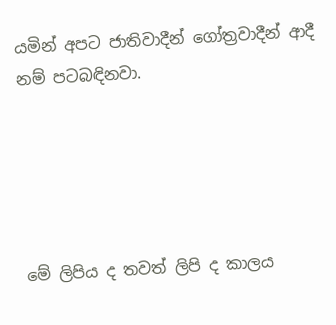යමින් අපට ජාතිවාදීන් ගෝත්‍රවාදීන් ආදී නම් පටබඳිනවා.





මේ ලිපිය ද තවත් ලිපි ද කාලය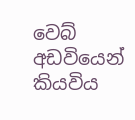වෙබ් අඩවියෙන් කියවිය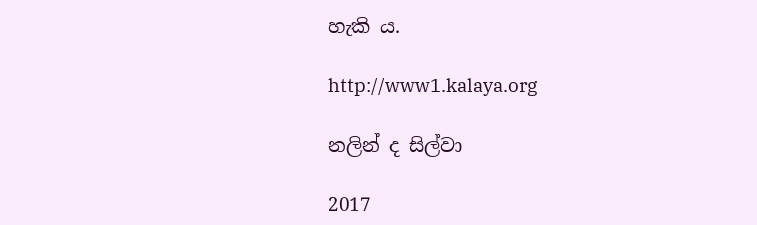හැකි ය.

http://www1.kalaya.org

නලින් ද සිල්වා

2017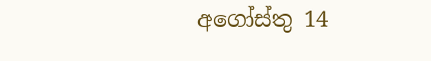අගෝස්තු 14